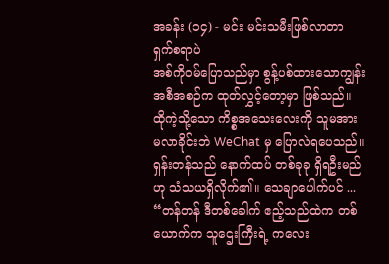အခန်း (၁၄) - မင်း မင်းသမီးဖြစ်လာတာ ရှက်စရာပဲ
အစ်ကိုဝမ်ပြောသည်မှာ စွန့်ပစ်ထားသောကျွန်း အစီအစဉ်က ထုတ်လွှင့်တော့မှာ ဖြစ်သည်။
ထိုကဲ့သို့သော ကိစ္စအသေးလေးကို သူမအား မလာခိုင်းဘဲ WeChat မှ ပြောလဲရပေသည်။
ရှန်းတန်သည် နောက်ထပ် တစ်ခုခု ရှိရဦးမည်ဟု သံသယရှိလိုက်၏။ သေချာပေါက်ပင် ...
“တန်တန် ဒီတစ်ခေါက် ဧည့်သည်ထဲက တစ်ယောက်က သူဌေးကြီးရဲ့ ကလေး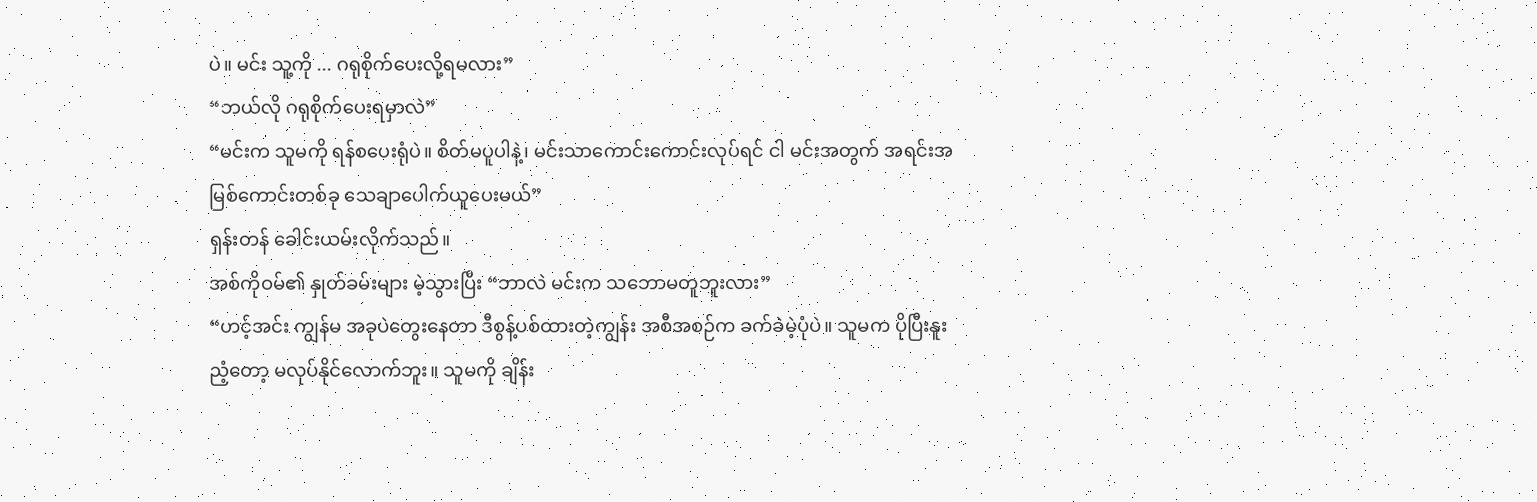ပဲ။ မင်း သူ့ကို ... ဂရုစိုက်ပေးလို့ရမလား”
“ဘယ်လို ဂရုစိုက်ပေးရမှာလဲ”
“မင်းက သူမကို ရန်စပေးရုံပဲ။ စိတ်မပူပါနဲ့၊ မင်းသာကောင်းကောင်းလုပ်ရင် ငါ မင်းအတွက် အရင်းအမြစ်ကောင်းတစ်ခု သေချာပေါက်ယူပေးမယ်”
ရှန်းတန် ခေါင်းယမ်းလိုက်သည်။
အစ်ကိုဝမ်၏ နှုတ်ခမ်းများ မဲ့သွားပြီး “ဘာလဲ မင်းက သဘောမတူဘူးလား”
“ဟင့်အင်း ကျွန်မ အခုပဲတွေးနေတာ ဒီစွန့်ပစ်ထားတဲ့ကျွန်း အစီအစဉ်က ခက်ခဲမဲ့ပုံပဲ။ သူမက ပိုပြီးနူးညံ့တော့ မလုပ်နိုင်လောက်ဘူး။ သူမကို ချိန်း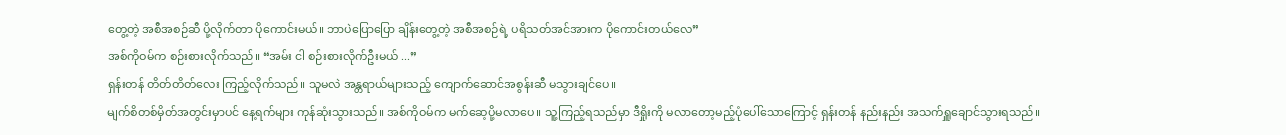တွေ့တဲ့ အစီအစဉ်ဆီ ပို့လိုက်တာ ပိုကောင်းမယ်။ ဘာပဲပြောပြော ချိန်းတွေ့တဲ့ အစီအစဉ်ရဲ့ ပရိသတ်အင်အားက ပိုကောင်းတယ်လေ”
အစ်ကိုဝမ်က စဉ်းစားလိုက်သည်။ “အမ်း ငါ စဉ်းစားလိုက်ဦးမယ် ...”
ရှန်းတန် တိတ်တိတ်လေး ကြည့်လိုက်သည်။ သူမလဲ အန္တရာယ်များသည့် ကျောက်ဆောင်အစွန်းဆီ မသွားချင်ပေ။
မျက်စိတစ်မှိတ်အတွင်းမှာပင် နေ့ရက်များ ကုန်ဆုံးသွားသည်။ အစ်ကိုဝမ်က မက်ဆေ့ပို့မလာပေ။ သူ့ကြည့်ရသည်မှာ ဒီရှိုးကို မလာတော့မည့်ပုံပေါ်သောကြောင့် ရှန်းတန် နည်းနည်း အသက်ရှူချောင်သွားရသည်။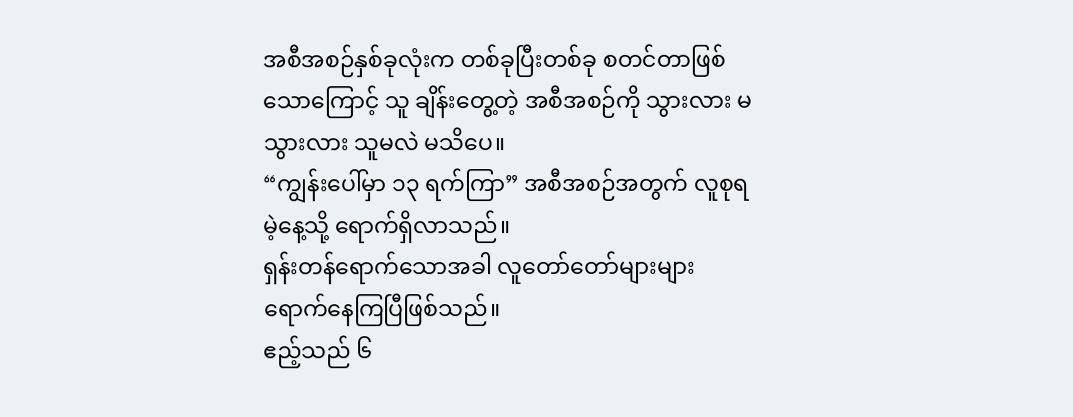အစီအစဉ်နှစ်ခုလုံးက တစ်ခုပြီးတစ်ခု စတင်တာဖြစ်သောကြောင့် သူ ချိန်းတွေ့တဲ့ အစီအစဉ်ကို သွားလား မသွားလား သူမလဲ မသိပေ။
“ကျွန်းပေါ်မှာ ၁၃ ရက်ကြာ” အစီအစဉ်အတွက် လူစုရမဲ့နေ့သို့ ရောက်ရှိလာသည်။
ရှန်းတန်ရောက်သောအခါ လူတော်တော်များများ ရောက်နေကြပြီဖြစ်သည်။
ဧည့်သည် ၆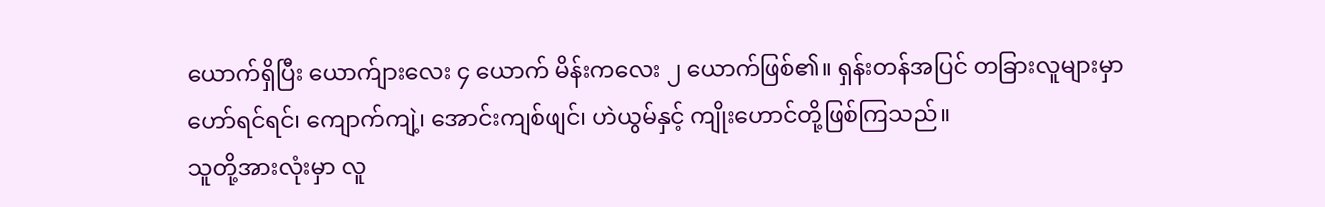ယောက်ရှိပြီး ယောက်ျားလေး ၄ ယောက် မိန်းကလေး ၂ ယောက်ဖြစ်၏။ ရှန်းတန်အပြင် တခြားလူများမှာ ဟော်ရင်ရင်၊ ကျောက်ကျဲ့၊ အောင်းကျစ်ဖျင်၊ ဟဲယွမ်နှင့် ကျိုးဟောင်တို့ဖြစ်ကြသည်။
သူတို့အားလုံးမှာ လူ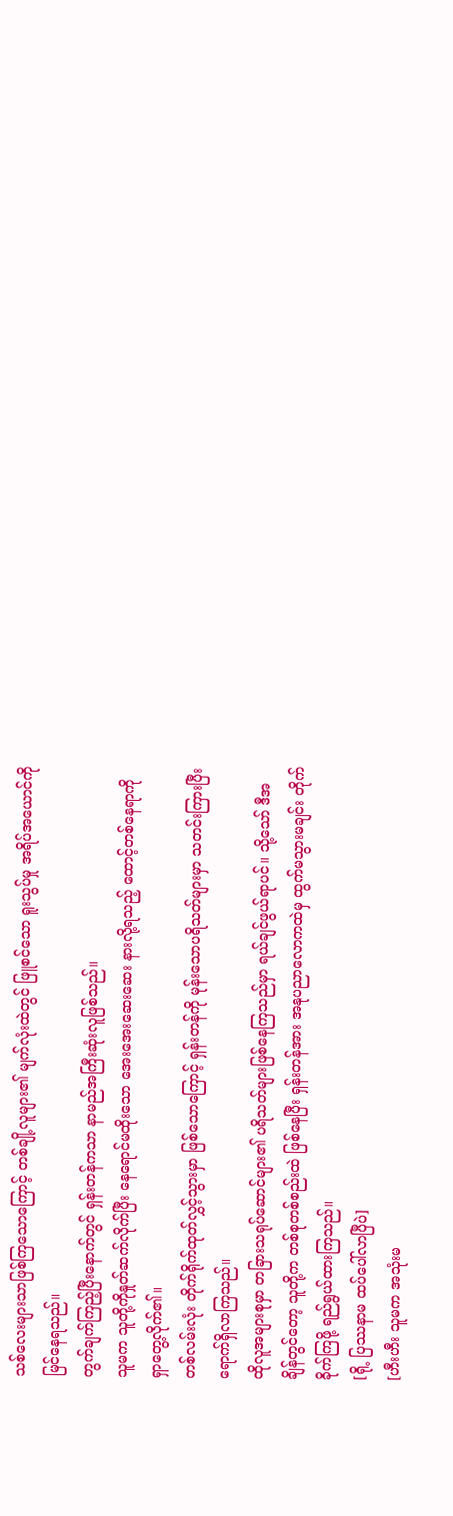သစ်လေးများသာဖြစ်ကြသောကြောင့် တစ်ချို့လူများ၏ မျက်လုံးထဲတွင် ဖြူစင်သော ရူးသွပ်မှု အရိပ်အယောင်ကို မြင်နေရသည်။
တွက်ချက်ကြည့်ပြီးနောက်တွင် ရှန်းတန်ကသာ နာမည်အကြီးဆုံးလူဖြစ်သည်။
သူမက သူတို့ကိုနှုတ်ဆက်လိုက်ပြီး နေရောင်မထိုးသော အေးအေးဆေးဆေး နားလို့ရသည့် ထောင့်တစ်နေရာကို ရှာတွေ့လိုက်၏။
တစ်လမ်းလုံး တိုက်ရိုက်ထုတ်လွှင့်သွားမှာ ဖြစ်သောကြောင့် ရှန်းတန်ကို မုန်းသောပရိသတ်များမှာ သတင်းကြားပြီး ရောက်ရှိလာကြသည်။
ထိုလူအများစုမှာ တခြားသရုပ်ဆောင်များ၏ ပရိသတ်များဖြစ်နေကြသည်မှာ ရယ်ချင်ဖွယ်ရာပင်။ သို့သော် ဒီအချိန်တွင်တော့ သူတို့က တစ်စုတစ်စည်းထဲ ဖြစ်နေပြီး ရှန်းတန်အား အနုပညာလောကထဲမှ ထွက်မသွားမချင်း တိုက်ခိုက်ကြဖို့ ရည်ရွယ်ထားကြသည်။
[ရို့ ပြဿနာမ ထပ်ပေါ်လာပြီပဲ]
[ဟီးဟီး သူမက အသုံးမ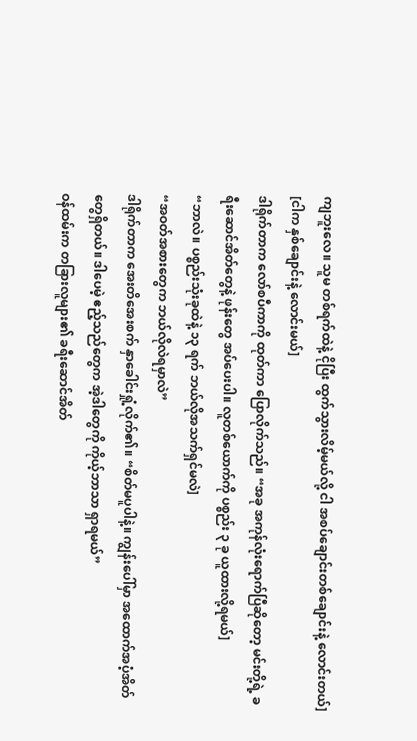ကျဘူးလေ။ သူမ တစ်ရက်ထဲနဲ့ ငိုပြီး ထွက်သွားလိမ့်မယ်လို့ ငါ အစပ်ချောင်းတစ်ချောင်းနဲ့ လောင်းတယ်]
[ငါက နှစ်ချောင်းနဲ့ လောင်းမယ်]
ဒါရိုက်တာက လော်စပီကာကို ထုတ်ကာ ပြောလိုက်သည်။ “အခု အကုန်လုံးရောက်ပြီဆိုတော့ မင်းတို့ရဲ့ ခရီးဆောင်အိတ်တွေနဲ့ ဖုန်းတွေ အပ်ပေးပါ။ လူတစ်ယောက်ကို ပစ္စည်း ၃ ခု ယူထားလို့ရမယ်]
“ဘာလဲ။ ပစ္စည်းသုံးခုထဲနဲ့ ၁၃ ရက် ဘယ်လိုအသက်ရှင်မလဲ]
“အဝတ်အစားတွေက ဘယ်လိုလဲရမှာလဲ”
ဒါရိုက်တာက အေးတိအေးစက် နှာခေါင်းရှုံ့လိုက်၏။ “စိတ်မပူပါနဲ့။ ကျွန်းပေါ်မှာ အထောက်အပံ့အိတ်တွေရှိတယ်။ ဒါပေမဲ့ ဧည့်သည်တွေက အဲ့ဒါတွေကို ကိုယ့်ဘာသာ ရှာရမယ်”
ဝန်ထမ်းက တခြားလူများ၏ ခရီးဆောင်အိတ်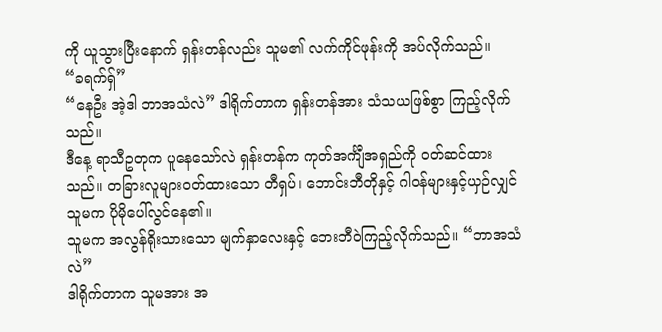ကို ယူသွားပြီးနောက် ရှန်းတန်လည်း သူမ၏ လက်ကိုင်ဖုန်းကို အပ်လိုက်သည်။
“ခရက်ရှ်”
“နေဦး အဲ့ဒါ ဘာအသံလဲ” ဒါရိုက်တာက ရှန်းတန်အား သံသယဖြစ်စွာ ကြည့်လိုက်သည်။
ဒီနေ့ ရာသီဥတုက ပူနေသော်လဲ ရှန်းတန်က ကုတ်အင်္ကျီအရှည်ကို ဝတ်ဆင်ထားသည်။ တခြားလူများဝတ်ထားသော တီရှပ်၊ ဘောင်းဘီတိုနှင့် ဂါဝန်များနှင့်ယှဉ်လျှင် သူမက ပိုမိုပေါ်လွင်နေ၏။
သူမက အလွန်ရိုးသားသော မျက်နှာလေးနှင့် ဘေးဘီဝဲကြည့်လိုက်သည်။ “ဘာအသံလဲ”
ဒါရိုက်တာက သူမအား အ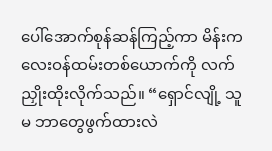ပေါ်အောက်စုန်ဆန်ကြည့်ကာ မိန်းကလေးဝန်ထမ်းတစ်ယောက်ကို လက်ညှိုးထိုးလိုက်သည်။ “ရှောင်လျို့ သူမ ဘာတွေဖွက်ထားလဲ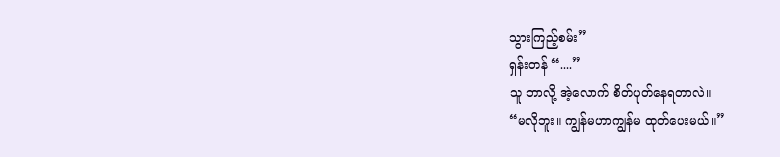သွားကြည့်စမ်း”
ရှန်းတန် “....”
သူ ဘာလို့ အဲ့လောက် စိတ်ပုတ်နေရတာလဲ။
“မလိုဘူး။ ကျွန်မဟာကျွန်မ ထုတ်ပေးမယ်။”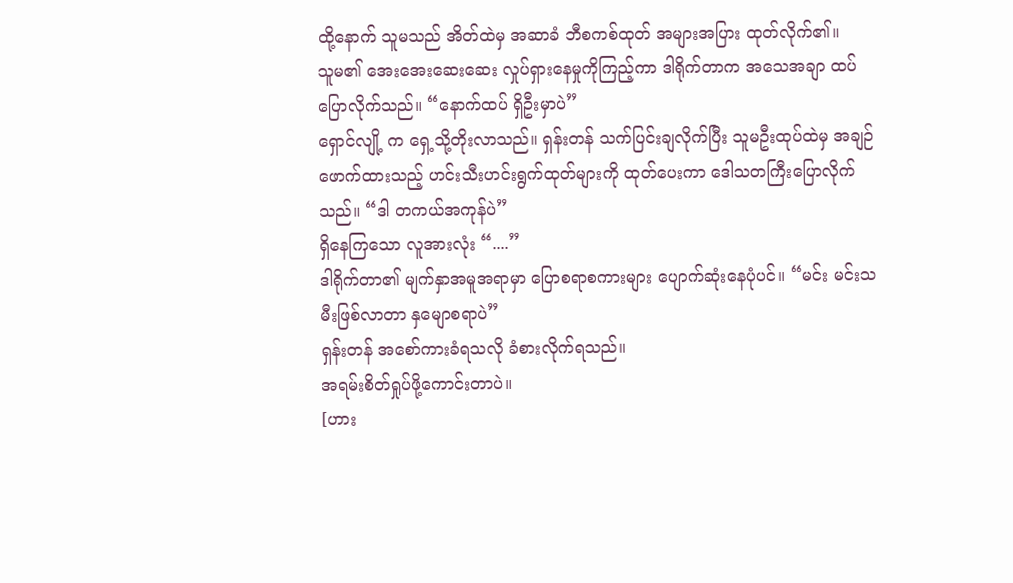ထို့နောက် သူမသည် အိတ်ထဲမှ အဆာခံ ဘီစကစ်ထုတ် အများအပြား ထုတ်လိုက်၏။
သူမ၏ အေးအေးဆေးဆေး လှုပ်ရှားနေမှုကိုကြည့်ကာ ဒါရိုက်တာက အသေအချာ ထပ်ပြောလိုက်သည်။ “နောက်ထပ် ရှိဦးမှာပဲ”
ရှောင်လျို့ က ရှေ့သို့တိုးလာသည်။ ရှန်းတန် သက်ပြင်းချလိုက်ပြီး သူမဦးထုပ်ထဲမှ အချဉ်ဖောက်ထားသည့် ဟင်းသီးဟင်းရွက်ထုတ်များကို ထုတ်ပေးကာ ဒေါသတကြီးပြောလိုက်သည်။ “ဒါ တကယ်အကုန်ပဲ”
ရှိနေကြသော လူအားလုံး “....”
ဒါရိုက်တာ၏ မျက်နှာအမူအရာမှာ ပြောစရာစကားများ ပျောက်ဆုံးနေပုံပင်။ “မင်း မင်းသမီးဖြစ်လာတာ နှမျောစရာပဲ”
ရှန်းတန် အစော်ကားခံရသလို ခံစားလိုက်ရသည်။
အရမ်းစိတ်ရှုပ်ဖို့ကောင်းတာပဲ။
[ဟား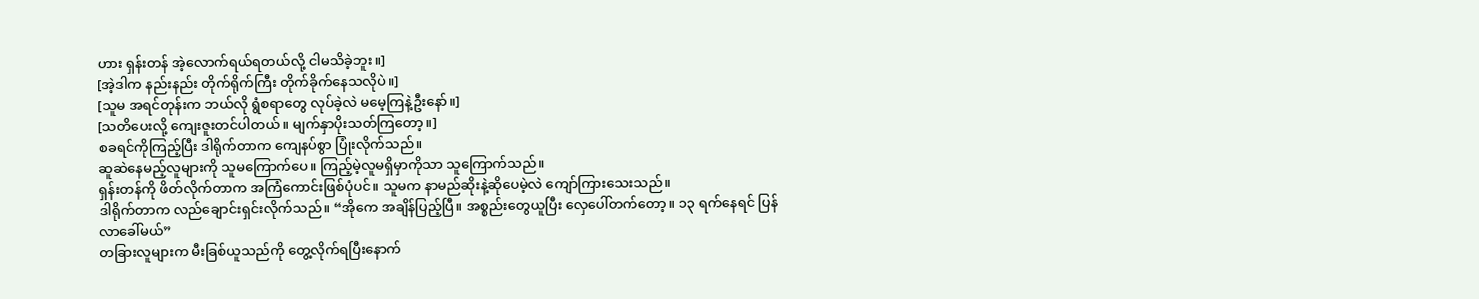ဟား ရှန်းတန် အဲ့လောက်ရယ်ရတယ်လို့ ငါမသိခဲ့ဘူး။]
[အဲ့ဒါက နည်းနည်း တိုက်ရိုက်ကြီး တိုက်ခိုက်နေသလိုပဲ။]
[သူမ အရင်တုန်းက ဘယ်လို ရွံစရာတွေ လုပ်ခဲ့လဲ မမေ့ကြနဲ့ဦးနော်။]
[သတိပေးလို့ ကျေးဇူးတင်ပါတယ်။ မျက်နှာပိုးသတ်ကြတော့။]
စခရင်ကိုကြည့်ပြီး ဒါရိုက်တာက ကျေနပ်စွာ ပြုံးလိုက်သည်။
ဆူဆဲနေမည့်လူများကို သူမကြောက်ပေ။ ကြည့်မဲ့လူမရှိမှာကိုသာ သူကြောက်သည်။
ရှန်းတန်ကို ဖိတ်လိုက်တာက အကြံကောင်းဖြစ်ပုံပင်။ သူမက နာမည်ဆိုးနဲ့ဆိုပေမဲ့လဲ ကျော်ကြားသေးသည်။
ဒါရိုက်တာက လည်ချောင်းရှင်းလိုက်သည်။ “အိုကေ အချိန်ပြည့်ပြီ။ အစ္စည်းတွေယူပြီး လှေပေါ်တက်တော့။ ၁၃ ရက်နေရင် ပြန်လာခေါ်မယ်”
တခြားလူများက မီးခြစ်ယူသည်ကို တွေ့လိုက်ရပြီးနောက်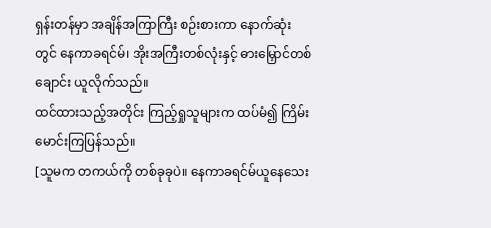ရှန်းတန်မှာ အချိန်အကြာကြီး စဉ်းစားကာ နောက်ဆုံးတွင် နေကာခရင်မ်၊ အိုးအကြီးတစ်လုံးနှင့် ဓားမြှောင်တစ်ချောင်း ယူလိုက်သည်။
ထင်ထားသည့်အတိုင်း ကြည့်ရှုသူများက ထပ်မံ၍ ကြိမ်းမောင်းကြပြန်သည်။
[သူမက တကယ်ကို တစ်ခုခုပဲ။ နေကာခရင်မ်ယူနေသေး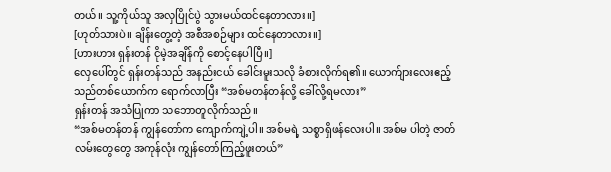တယ်။ သူ့ကိုယ်သူ အလှပြိုင်ပွဲ သွားမယ်ထင်နေတာလား။]
[ဟုတ်သားပဲ။ ချိန်းတွေ့တဲ့ အစီအစဉ်များ ထင်နေတာလား။]
[ဟားဟား ရှန်းတန် ငိုမဲ့အချိန်ကို စောင့်နေပါပြီ။]
လှေပေါ်တွင် ရှန်းတန်သည် အနည်းငယ် ခေါင်းမူးသလို ခံစားလိုက်ရ၏။ ယောက်ျားလေးဧည့်သည်တစ်ယောက်က ရောက်လာပြီး “အစ်မတန်တန်လို့ ခေါ်လို့ရမလား”
ရှန်းတန် အသံပြုကာ သဘောတူလိုက်သည်။
“အစ်မတန်တန် ကျွန်တော်က ကျောက်ကျဲ့ပါ။ အစ်မရဲ့ သစ္စာရှိဖန်လေးပါ။ အစ်မ ပါတဲ့ ဇာတ်လမ်းတွေတွေ အကုန်လုံး ကျွန်တော်ကြည့်ဖူးတယ်”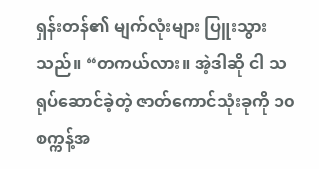ရှန်းတန်၏ မျက်လုံးများ ပြူးသွားသည်။ “တကယ်လား။ အဲ့ဒါဆို ငါ သရုပ်ဆောင်ခဲ့တဲ့ ဇာတ်ကောင်သုံးခုကို ၁၀ စက္ကန့်အ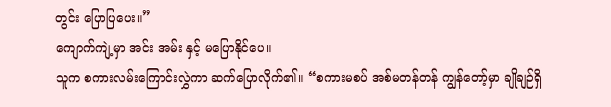တွင်း ပြောပြပေး။”
ကျောက်ကျဲ့မှာ အင်း အမ်း နှင့် မပြောနိုင်ပေ။
သူက စကားလမ်းကြောင်းလွှဲကာ ဆက်ပြောလိုက်၏။ “စကားမစပ် အစ်မတန်တန် ကျွန်တော့်မှာ ချိုချဉ်ရှိ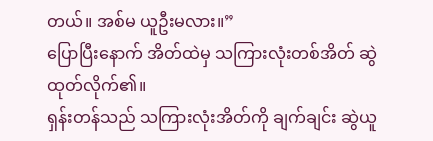တယ်။ အစ်မ ယူဦးမလား။”
ပြောပြီးနောက် အိတ်ထဲမှ သကြားလုံးတစ်အိတ် ဆွဲထုတ်လိုက်၏။
ရှန်းတန်သည် သကြားလုံးအိတ်ကို ချက်ချင်း ဆွဲယူ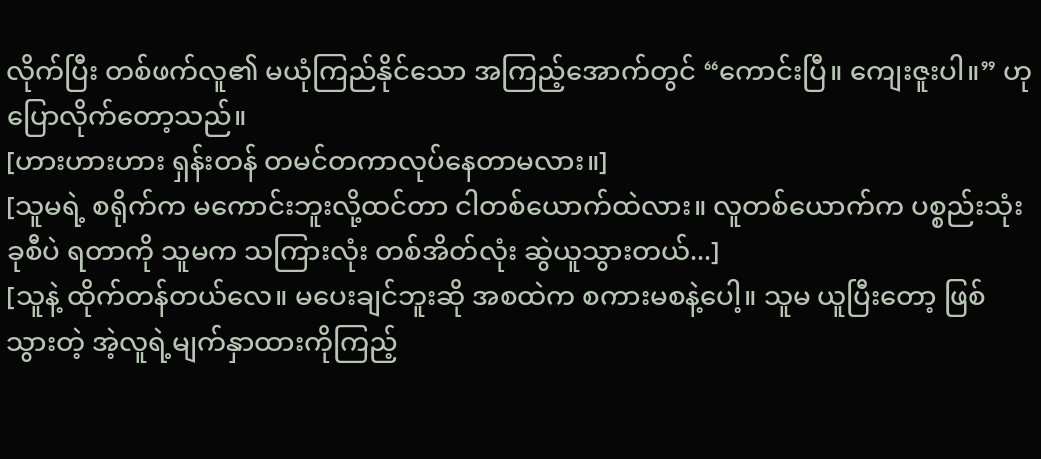လိုက်ပြီး တစ်ဖက်လူ၏ မယုံကြည်နိုင်သော အကြည့်အောက်တွင် “ကောင်းပြီ။ ကျေးဇူးပါ။” ဟု ပြောလိုက်တော့သည်။
[ဟားဟားဟား ရှန်းတန် တမင်တကာလုပ်နေတာမလား။]
[သူမရဲ့ စရိုက်က မကောင်းဘူးလို့ထင်တာ ငါတစ်ယောက်ထဲလား။ လူတစ်ယောက်က ပစ္စည်းသုံးခုစီပဲ ရတာကို သူမက သကြားလုံး တစ်အိတ်လုံး ဆွဲယူသွားတယ်...]
[သူနဲ့ ထိုက်တန်တယ်လေ။ မပေးချင်ဘူးဆို အစထဲက စကားမစနဲ့ပေါ့။ သူမ ယူပြီးတော့ ဖြစ်သွားတဲ့ အဲ့လူရဲ့မျက်နှာထားကိုကြည့်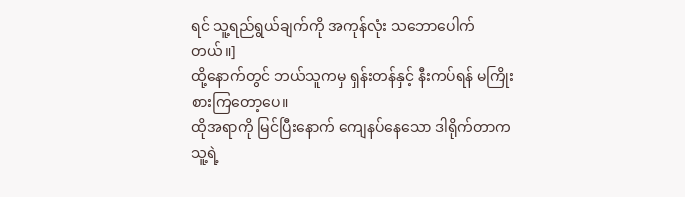ရင် သူ့ရည်ရွယ်ချက်ကို အကုန်လုံး သဘောပေါက်တယ်။]
ထို့နောက်တွင် ဘယ်သူကမှ ရှန်းတန်နှင့် နီးကပ်ရန် မကြိုးစားကြတော့ပေ။
ထိုအရာကို မြင်ပြီးနောက် ကျေနပ်နေသော ဒါရိုက်တာက သူ့ရဲ့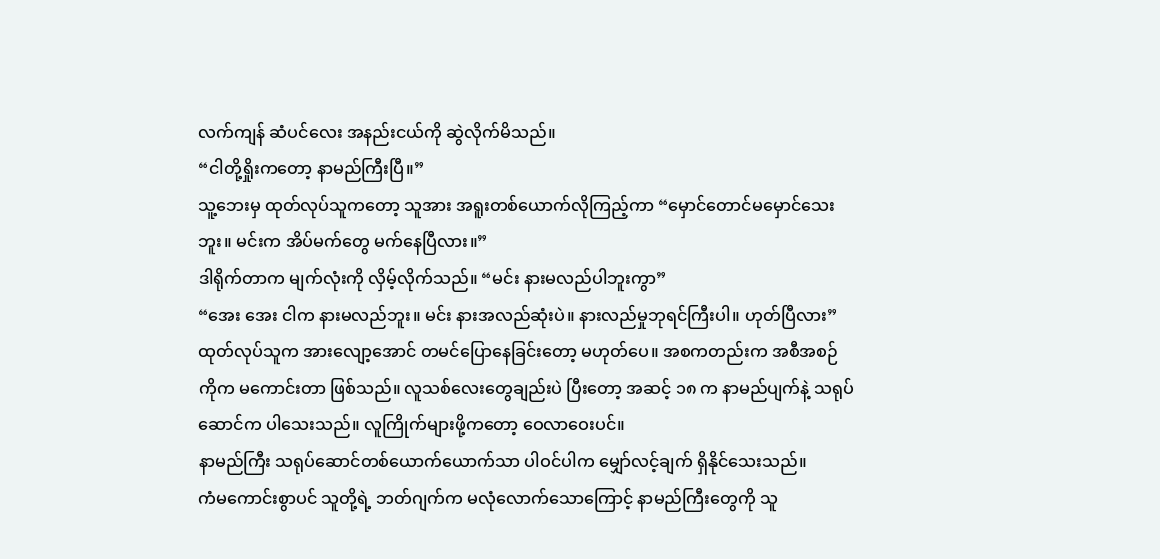လက်ကျန် ဆံပင်လေး အနည်းငယ်ကို ဆွဲလိုက်မိသည်။
“ငါတို့ရှိုးကတော့ နာမည်ကြီးပြီ။”
သူ့ဘေးမှ ထုတ်လုပ်သူကတော့ သူအား အရူးတစ်ယောက်လိုကြည့်ကာ “မှောင်တောင်မမှောင်သေးဘူး။ မင်းက အိပ်မက်တွေ မက်နေပြီလား။”
ဒါရိုက်တာက မျက်လုံးကို လှိမ့်လိုက်သည်။ “မင်း နားမလည်ပါဘူးကွာ”
“အေး အေး ငါက နားမလည်ဘူး။ မင်း နားအလည်ဆုံးပဲ။ နားလည်မှုဘုရင်ကြီးပါ။ ဟုတ်ပြီလား”
ထုတ်လုပ်သူက အားလျော့အောင် တမင်ပြောနေခြင်းတော့ မဟုတ်ပေ။ အစကတည်းက အစီအစဉ်ကိုက မကောင်းတာ ဖြစ်သည်။ လူသစ်လေးတွေချည်းပဲ ပြီးတော့ အဆင့် ၁၈ က နာမည်ပျက်နဲ့ သရုပ်ဆောင်က ပါသေးသည်။ လူကြိုက်များဖို့ကတော့ ဝေလာဝေးပင်။
နာမည်ကြီး သရုပ်ဆောင်တစ်ယောက်ယောက်သာ ပါဝင်ပါက မျှော်လင့်ချက် ရှိနိုင်သေးသည်။
ကံမကောင်းစွာပင် သူတို့ရဲ့ ဘတ်ဂျက်က မလုံလောက်သောကြောင့် နာမည်ကြီးတွေကို သူ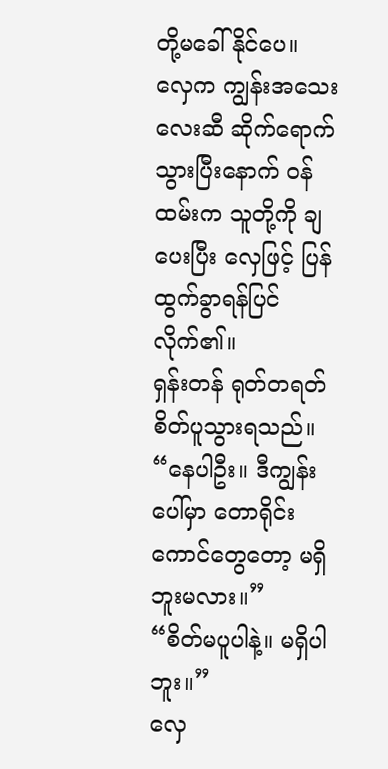တို့မခေါ်နိုင်ပေ။
လှေက ကျွန်းအသေးလေးဆီ ဆိုက်ရောက်သွားပြီးနောက် ဝန်ထမ်းက သူတို့ကို ချပေးပြီး လှေဖြင့် ပြန်ထွက်ခွာရန်ပြင်လိုက်၏။
ရှန်းတန် ရုတ်တရတ် စိတ်ပူသွားရသည်။ “နေပါဦး။ ဒီကျွန်းပေါ်မှာ တောရိုင်းကောင်တွေတော့ မရှိဘူးမလား။”
“စိတ်မပူပါနဲ့။ မရှိပါဘူး။”
လှေ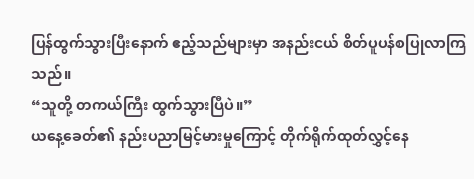ပြန်ထွက်သွားပြီးနောက် ဧည့်သည်များမှာ အနည်းငယ် စိတ်ပူပန်စပြုလာကြသည်။
“သူတို့ တကယ်ကြီး ထွက်သွားပြီပဲ။”
ယနေ့ခေတ်၏ နည်းပညာမြင့်မားမှုကြောင့် တိုက်ရိုက်ထုတ်လွှင့်နေ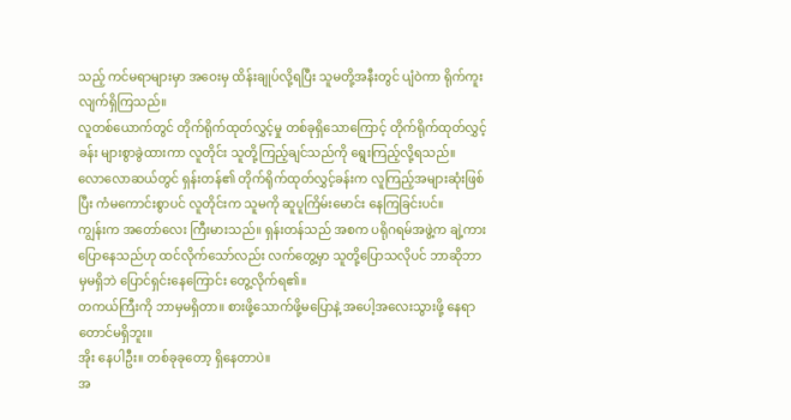သည့် ကင်မရာများမှာ အဝေးမှ ထိန်းချုပ်လို့ရပြီး သူမတို့အနီးတွင် ပျံဝဲကာ ရိုက်ကူးလျက်ရှိကြသည်။
လူတစ်ယောက်တွင် တိုက်ရိုက်ထုတ်လွှင့်မှု တစ်ခုရှိသောကြောင့် တိုက်ရိုက်ထုတ်လွှင့်ခန်း များစွာခွဲထားကာ လူတိုင်း သူတို့ကြည့်ချင်သည်ကို ရွေးကြည့်လို့ရသည်။
လောလောဆယ်တွင် ရှန်းတန်၏ တိုက်ရိုက်ထုတ်လွှင့်ခန်းက လူကြည့်အများဆုံးဖြစ်ပြီး ကံမကောင်းစွာပင် လူတိုင်းက သူမကို ဆူပူကြိမ်းမောင်း နေကြခြင်းပင်။
ကျွန်းက အတော်လေး ကြီးမားသည်။ ရှန်းတန်သည် အစက ပရိုဂရမ်အဖွဲ့က ချဲ့ကားပြောနေသည်ဟု ထင်လိုက်သော်လည်း လက်တွေ့မှာ သူတို့ပြောသလိုပင် ဘာဆိုဘာမှမရှိဘဲ ပြောင်ရှင်းနေကြောင်း တွေ့လိုက်ရ၏။
တကယ်ကြီးကို ဘာမှမရှိတာ။ စားဖို့သောက်ဖို့မပြောနဲ့ အပေါ့အလေးသွားဖို့ နေရာတောင်မရှိဘူး။
အိုး နေပါဦး။ တစ်ခုခုတော့ ရှိနေတာပဲ။
အ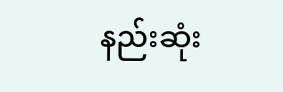နည်းဆုံး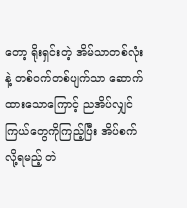တော့ ရိုးရှင်းတဲ့ အိမ်သာတစ်လုံးနဲ့ တစ်ဝက်တစ်ပျက်သာ ဆောက်ထားသောကြောင့် ညအိပ်လျှင် ကြယ်တွေကိုကြည့်ပြီး အိပ်စက်လို့ရမည့် တဲ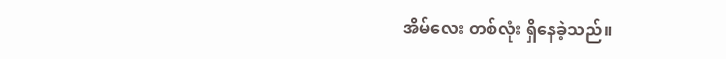အိမ်လေး တစ်လုံး ရှိနေခဲ့သည်။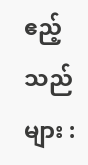ဧည့်သည်များ :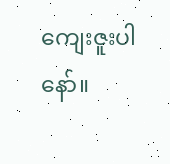ကျေးဇူးပါနော်။